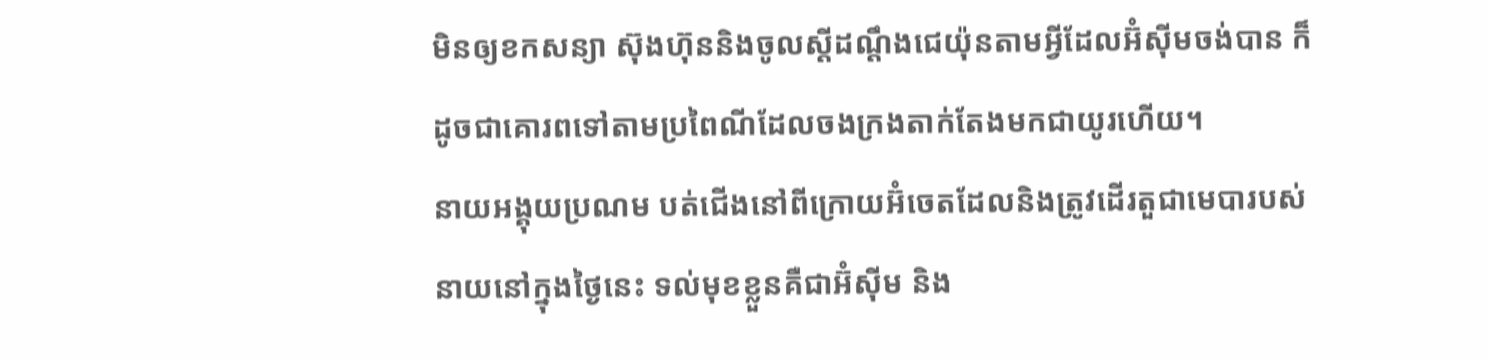មិនឲ្យខកសន្យា ស៊ុងហ៊ុននិងចូលស្តីដណ្តឹងជេយ៉ុនតាមអ្វីដែលអ៊ំសុីមចង់បាន ក៏ដូចជាគោរពទៅតាមប្រពៃណីដែលចងក្រងតាក់តែងមកជាយូរហើយ។
នាយអង្គុយប្រណម បត់ជើងនៅពីក្រោយអ៊ំចេតដែលនិងត្រូវដើរតួជាមេបារបស់នាយនៅក្នុងថ្ងៃនេះ ទល់មុខខ្លួនគឺជាអ៊ំសុីម និង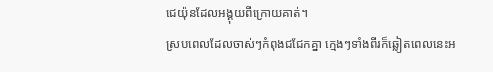ជេយ៉ុនដែលអង្គុយពីក្រោយគាត់។
ស្របពេលដែលចាស់ៗកំពុងជជែកគ្នា ក្មេងៗទាំងពីរក៏ឆ្លៀតពេលនេះអ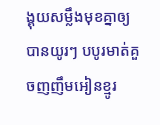ង្គុយសម្លឹងមុខគ្នាឲ្យបានយូរៗ បបូរមាត់គួចញញឹមអៀនខ្មូរ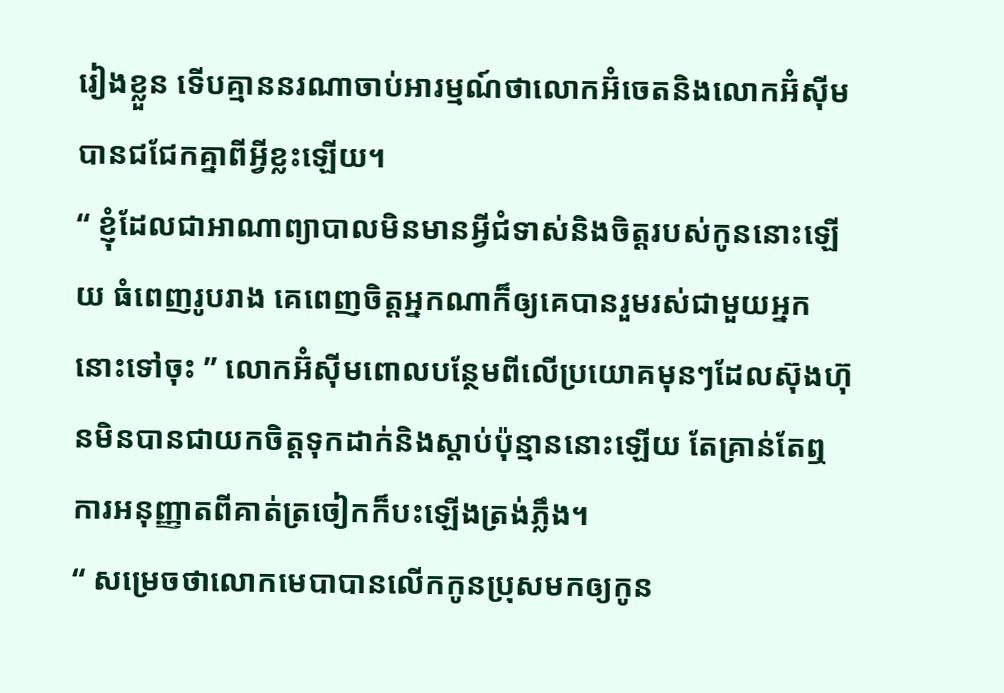រៀងខ្លួន ទើបគ្មាននរណាចាប់អារម្មណ៍ថាលោកអ៊ំចេតនិងលោកអ៊ំសុីមបានជជែកគ្នាពីអ្វីខ្លះឡើយ។
“ ខ្ញុំដែលជាអាណាព្យាបាលមិនមានអ្វីជំទាស់និងចិត្តរបស់កូននោះឡើយ ធំពេញរូបរាង គេពេញចិត្តអ្នកណាក៏ឲ្យគេបានរួមរស់ជាមួយអ្នកនោះទៅចុះ ” លោកអ៊ំសុីមពោលបន្ថែមពីលើប្រយោគមុនៗដែលស៊ុងហ៊ុនមិនបានជាយកចិត្តទុកដាក់និងស្តាប់ប៉ុន្មាននោះឡើយ តែគ្រាន់តែឮការអនុញ្ញាតពីគាត់ត្រចៀកក៏បះឡើងត្រង់ភ្លឹង។
“ សម្រេចថាលោកមេបាបានលើកកូនប្រុសមកឲ្យកូន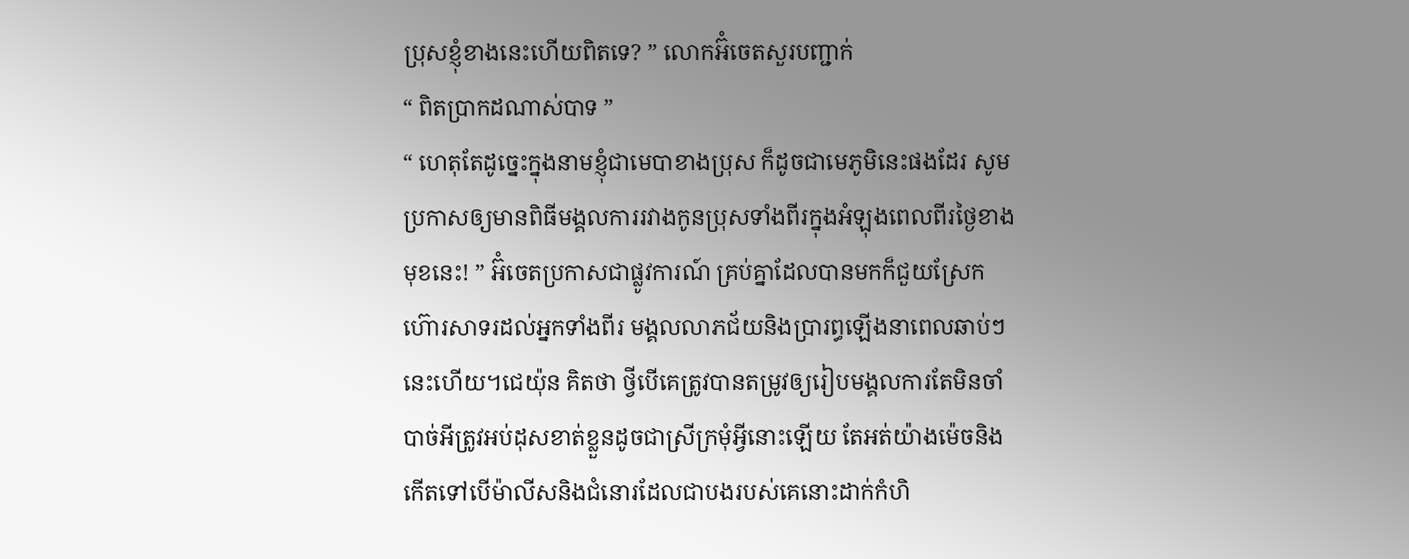ប្រុសខ្ញុំខាងនេះហើយពិតទេ? ” លោកអ៊ំចេតសួរបញ្ជាក់
“ ពិតប្រាកដណាស់បាទ ”
“ ហេតុតែដូច្នេះក្នុងនាមខ្ញុំជាមេបាខាងប្រុស ក៏ដូចជាមេភូមិនេះផងដែរ សូមប្រកាសឲ្យមានពិធីមង្គលការរវាងកូនប្រុសទាំងពីរក្នុងអំឡុងពេលពីរថ្ងៃខាងមុខនេះ! ” អ៊ំចេតប្រកាសជាផ្លូវការណ៍ គ្រប់គ្នាដែលបានមកក៏ជួយស្រែកហ៊ោរសាទរដល់អ្នកទាំងពីរ មង្គលលាភជ័យនិងប្រារព្ធឡើងនាពេលឆាប់ៗនេះហើយ។ជេយ៉ុន គិតថា ថ្វីបើគេត្រូវបានតម្រូវឲ្យរៀបមង្គលការតែមិនចាំបាច់អីត្រូវអប់ដុសខាត់ខ្លួនដូចជាស្រីក្រមុំអ្វីនោះឡើយ តែអត់យ៉ាងម៉េចនិងកើតទៅបើម៉ាលីសនិងជំនោរដែលជាបងរបស់គេនោះដាក់កំហិ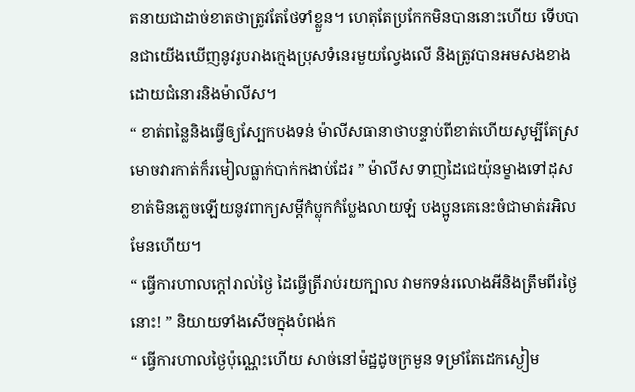តនាយជាដាច់ខាតថាត្រូវតែថែទាំខ្លួន។ ហេតុតែប្រកែកមិនបាននោះហើយ ទើបបានជាយើងឃើញនូវរូបរាងក្មេងប្រុសទំនេរមួយល្វែងលើ និងត្រូវបានអមសងខាងដោយជំនោរនិងម៉ាលីស។
“ ខាត់ពន្លៃនិងធ្វើឲ្យស្បែកបងទន់ ម៉ាលីសធានាថាបន្ទាប់ពីខាត់ហើយសូម្បីតែស្រមោចវារកាត់ក៏រមៀលធ្លាក់បាក់កងាប់ដែរ ” ម៉ាលីស ទាញដៃជេយ៉ុនម្ខាងទៅដុសខាត់មិនភ្លេចឡើយនូវពាក្យសម្តីកំប្លុកកំប្លែងលាយឡំ បងប្អូនគេនេះចំជាមាត់រអិលមែនហើយ។
“ ធ្វើការហាលក្តៅរាល់ថ្ងៃ ដៃធ្វើត្រីរាប់រយក្បាល វាមកទន់រលោងអីនិងត្រឹមពីរថ្ងៃនោះ! ” និយាយទាំងសើចក្នុងបំពង់ក
“ ធ្វើការហាលថ្ងៃប៉ុណ្ណេះហើយ សាច់នៅម៉ដ្ឋដូចក្រមួន ទម្រាំតែដេកស្ងៀម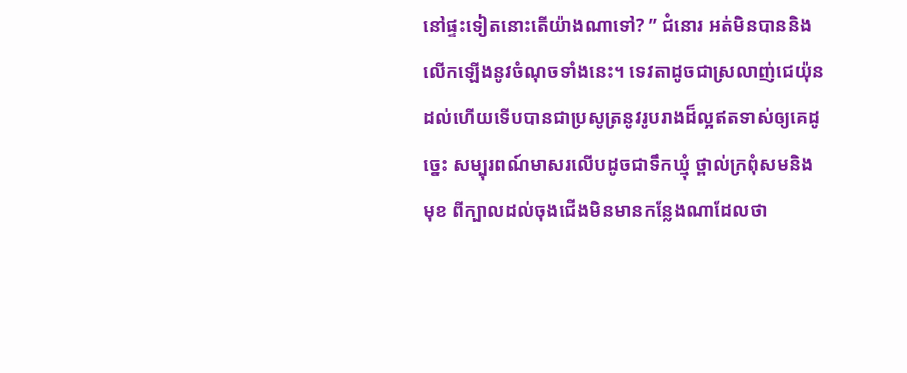នៅផ្ទះទៀតនោះតើយ៉ាងណាទៅ? ” ជំនោរ អត់មិនបាននិងលើកឡើងនូវចំណុចទាំងនេះ។ ទេវតាដូចជាស្រលាញ់ជេយ៉ុនដល់ហើយទើបបានជាប្រសូត្រនូវរូបរាងដ៏ល្អឥតទាស់ឲ្យគេដូច្នេះ សម្បុរពណ៍មាសរលើបដូចជាទឹកឃ្មុំ ថ្ពាល់ក្រពុំសមនិងមុខ ពីក្បាលដល់ចុងជើងមិនមានកន្លែងណាដែលថា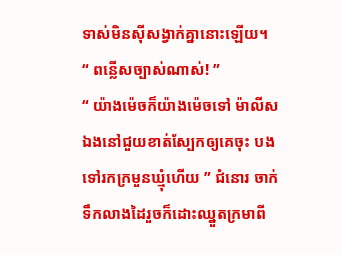ទាស់មិនសុីសង្វាក់គ្នានោះឡើយ។
“ ពន្លើសច្បាស់ណាស់! ”
“ យ៉ាងម៉េចក៏យ៉ាងម៉េចទៅ ម៉ាលីស ឯងនៅជួយខាត់ស្បែកឲ្យគេចុះ បងទៅរកក្រមួនឃ្មុំហើយ ” ជំនោរ ចាក់ទឹកលាងដៃរួចក៏ដោះឈ្នួតក្រមាពី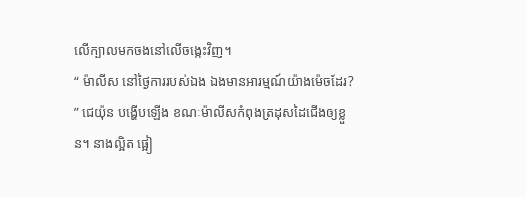លើក្បាលមកចងនៅលើចង្កេះវិញ។
“ ម៉ាលីស នៅថ្ងៃការរបស់ឯង ឯងមានអារម្មណ៍យ៉ាងម៉េចដែរ? ” ជេយ៉ុន បង្ហើបឡើង ខណៈម៉ាលីសកំពុងត្រដុសដៃជើងឲ្យខ្លួន។ នាងល្អិត ផ្អៀ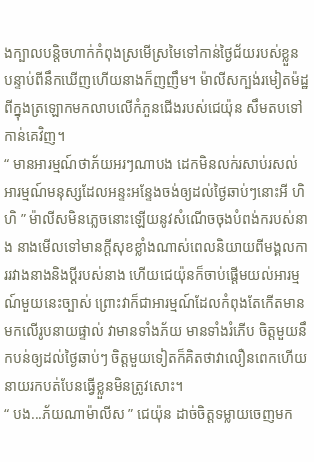ងក្បាលបន្តិចហាក់កំពុងស្រមើស្រមៃទៅកាន់ថ្ងៃជ័យរបស់ខ្លួន បន្ទាប់ពីនឹកឃើញហើយនាងក៏ញញឹម។ ម៉ាលីសក្បង់រមៀតម៉ដ្ឋពីក្នុងត្រឡោកមកលាបលើកំភួនជើងរបស់ជេយ៉ុន សឹមតបទៅកាន់គេវិញ។
“ មានអារម្មណ៍ថាភ័យអរៗណាបង ដេកមិនលក់រសាប់រសល់ អារម្មណ៍មនុស្សដែលអន្ទះអន្ទែងចង់ឲ្យដល់ថ្ងៃឆាប់ៗនោះអី ហិហិ ” ម៉ាលីសមិនភ្លេចនោះឡើយនូវសំណើចចុងបំពង់ករបស់នាង នាងមើលទៅមានក្តីសុខខ្លាំងណាស់ពេលនិយាយពីមង្គលការរវាងនាងនិងប្តីរបស់នាង ហើយជេយ៉ុនក៏ចាប់ផ្តើមយល់អារម្មណ៍មួយនេះច្បាស់ ព្រោះវាក៏ជាអារម្មណ៍ដែលកំពុងតែកើតមានមកលើរូបនាយផ្ទាល់ វាមានទាំងភ័យ មានទាំងរំភើប ចិត្តមួយនឹកបន់ឲ្យដល់ថ្ងៃឆាប់ៗ ចិត្តមួយទៀតក៏គិតថាវាលឿនពេកហើយនាយរកបត់បែនធ្វើខ្លួនមិនត្រូវសោះ។
“ បង...ភ័យណាម៉ាលីស ” ជេយ៉ុន ដាច់ចិត្តទម្លាយចេញមក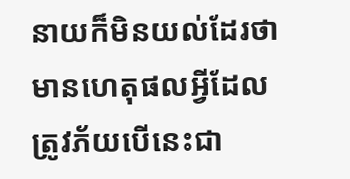នាយក៏មិនយល់ដែរថាមានហេតុផលអ្វីដែលត្រូវភ័យបើនេះជា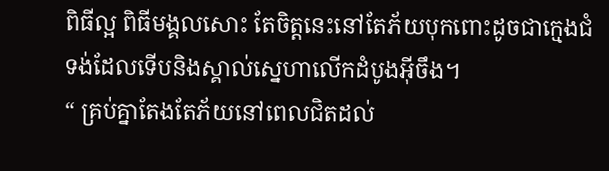ពិធីល្អ ពិធីមង្គលសោះ តែចិត្តនេះនៅតែភ័យបុកពោះដូចជាក្មេងជំទង់ដែលទើបនិងស្គាល់ស្នេហាលើកដំបូងអ៊ីចឹង។
“ គ្រប់គ្នាតែងតែភ័យនៅពេលជិតដល់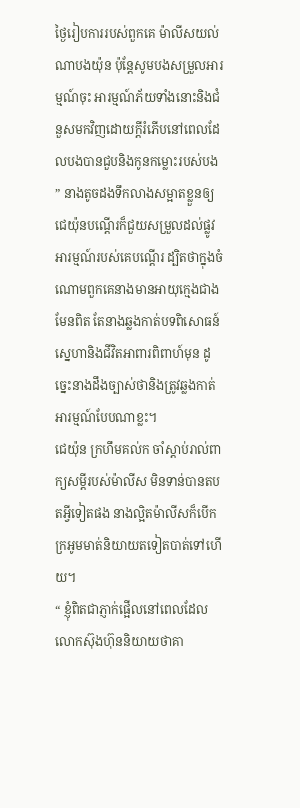ថ្ងៃរៀបការរបស់ពួកគេ ម៉ាលីសយល់ណាបងយ៉ុន ប៉ុន្តែសូមបងសម្រួលអារម្មណ៍ចុះ អារម្មណ៍ភ័យទាំងនោះនិងជំនួសមកវិញដោយក្តីរំភើបនៅពេលដែលបងបានជួបនិងកូនកម្លោះរបស់បង ” នាងតូចដងទឹកលាងសម្អាតខ្លួនឲ្យជេយ៉ុនបណ្តើរក៏ជួយសម្រួលដល់ផ្លូវអារម្មណ៍របស់គេបណ្តើរ ដ្បិតថាក្នុងចំណោមពួកគេនាងមានអាយុក្មេងជាងមែនពិត តែនាងឆ្លងកាត់បទពិសោធន៍ស្នេហានិងជីវិតអាពារពិពាហ៍មុន ដូច្នេះនាងដឹងច្បាស់ថានិងត្រូវឆ្លងកាត់អារម្មណ៍បែបណាខ្លះ។
ជេយ៉ុន ក្រហឹមគល់ក ចាំស្តាប់រាល់ពាក្យសម្តីរបស់ម៉ាលីស មិនទាន់បានតបតអ្វីទៀតផង នាងល្អិតម៉ាលីសក៏បើកក្រអូមមាត់និយាយតទៀតបាត់ទៅហើយ។
“ ខ្ញុំពិតជាភ្ញាក់ផ្អើលនៅពេលដែលលោកស៊ុងហ៊ុននិយាយថាគា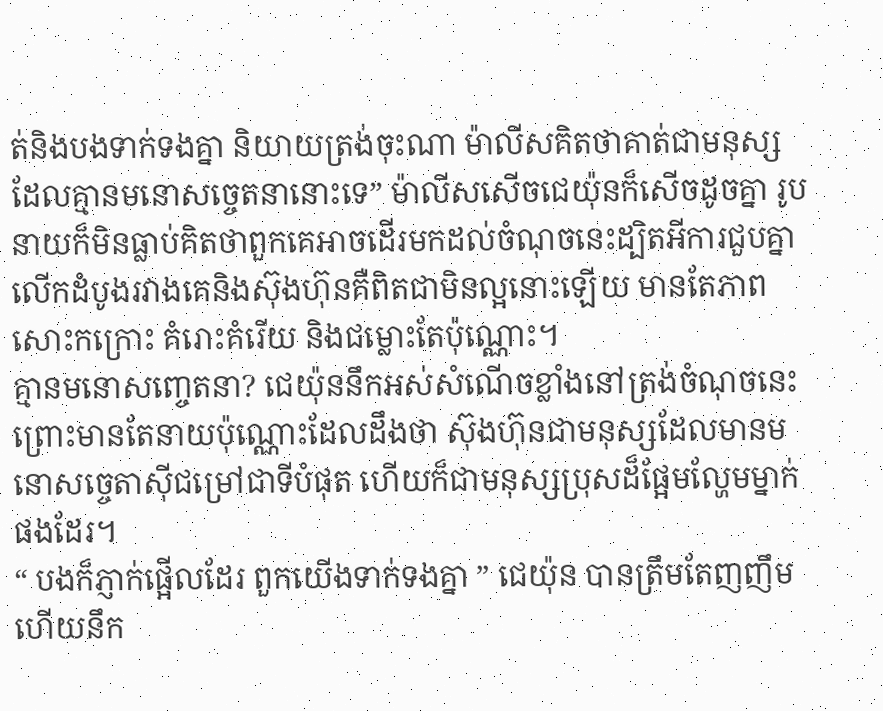ត់និងបងទាក់ទងគ្នា និយាយត្រង់ចុះណា ម៉ាលីសគិតថាគាត់ជាមនុស្សដែលគ្មានមនោសច្ចេតនានោះទេ” ម៉ាលីសសើចជេយ៉ុនក៏សើចដូចគ្នា រូបនាយក៏មិនធ្លាប់គិតថាពួកគេអាចដើរមកដល់ចំណុចនេះដ្បិតអីការជួបគ្នាលើកដំបូងរវាងគេនិងស៊ុងហ៊ុនគឺពិតជាមិនល្អនោះឡើយ មានតែភាពសោះកក្រោះ គំរោះគំរើយ និងជម្លោះតែប៉ុណ្ណោះ។
គ្មានមនោសញ្ចេតនា? ជេយ៉ុននឹកអស់សំណើចខ្លាំងនៅត្រង់ចំណុចនេះ ព្រោះមានតែនាយប៉ុណ្ណោះដែលដឹងថា ស៊ុងហ៊ុនជាមនុស្សដែលមានមនោសច្ចេតាសុីជម្រៅជាទីបំផុត ហើយក៏ជាមនុស្សប្រុសដ៏ផ្អែមល្ហែមម្នាក់ផងដែរ។
“ បងក៏ភ្ញាក់ផ្អើលដែរ ពួកយើងទាក់ទងគ្នា ” ជេយ៉ុន បានត្រឹមតែញញឹមហើយនឹក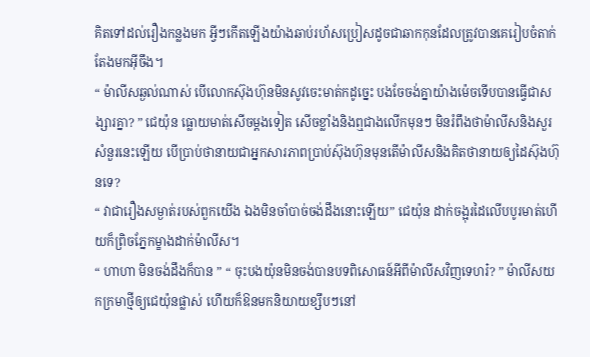គិតទៅដល់រឿងកន្លងមក អ្វីៗកើតឡើងយ៉ាងឆាប់រហ័សប្រៀសដូចជាឆាកកុនដែលត្រូវបានគេរៀបចំតាក់តែងមកអ៊ីចឹង។
“ ម៉ាលីសឆ្ងល់ណាស់ បើលោកស៊ុងហ៊ុនមិនសូវចេះមាត់កដូច្នេះ បងចែចង់គ្នាយ៉ាងម៉េចទើបបានធ្វើជាសង្សារគ្នា? ” ជេយ៉ុន ធ្លោយមាត់សើចម្តងទៀត សើចខ្លាំងនិងឮជាងលើកមុនៗ មិនរំពឹងថាម៉ាលីសនិងសួរសំនួរនេះឡើយ បើប្រាប់ថានាយជាអ្នកសារភាពប្រាប់ស៊ុងហ៊ុនមុនតើម៉ាលីសនិងគិតថានាយឲ្យដៃស៊ុងហ៊ុនទេ?
“ វាជារឿងសម្ងាត់របស់ពួកយើង ឯងមិនចាំបាច់ចង់ដឹងនោះឡើយ” ជេយ៉ុន ដាក់ចង្អុរដៃលើបបូរមាត់ហើយក៏ព្រិចភ្នែកម្ខាងដាក់ម៉ាលីស។
“ ហាហា មិនចង់ដឹងក៏បាន ” “ ចុះបងយ៉ុនមិនចង់បានបទពិសោធន៍អីពីម៉ាលីសវិញទេហរ៎? ” ម៉ាលីសយកក្រមាថ្មីឲ្យជេយ៉ុនផ្លាស់ ហើយក៏ឱនមកនិយាយខ្សឹបៗនៅ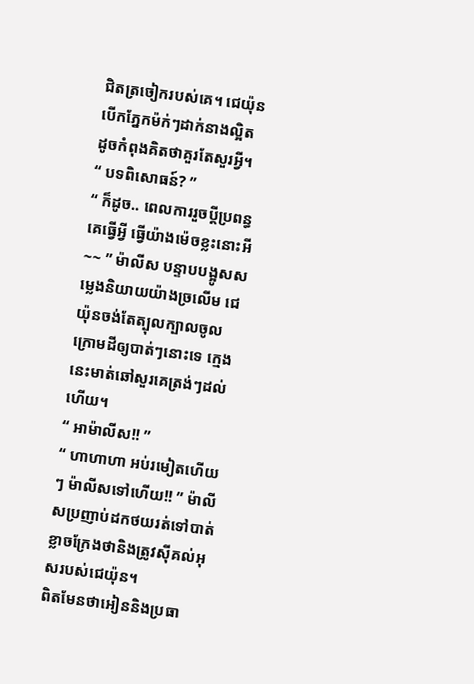ជិតត្រចៀករបស់គេ។ ជេយ៉ុន បើកភ្នែកម៉ក់ៗដាក់នាងល្អិត ដូចកំពុងគិតថាគួរតែសួរអ្វី។
“ បទពិសោធន៍? ”
“ ក៏ដូច.. ពេលការរួចប្តីប្រពន្ធគេធ្វើអ្វី ធ្វើយ៉ាងម៉េចខ្លះនោះអី~~ ” ម៉ាលីស បន្ទាបបង្អូសសម្លេងនិយាយយ៉ាងច្រលើម ជេយ៉ុនចង់តែត្បុលក្បាលចូលក្រោមដីឲ្យបាត់ៗនោះទេ ក្មេងនេះមាត់ឆៅសួរគេត្រង់ៗដល់ហើយ។
“ អាម៉ាលីស!! ”
“ ហាហាហា អប់រមៀតហើយៗ ម៉ាលីសទៅហើយ!! ” ម៉ាលីសប្រញាប់ដកថយរត់ទៅបាត់ ខ្លាចក្រែងថានិងត្រូវសុីគល់អុសរបស់ជេយ៉ុន។
ពិតមែនថាអៀននិងប្រធា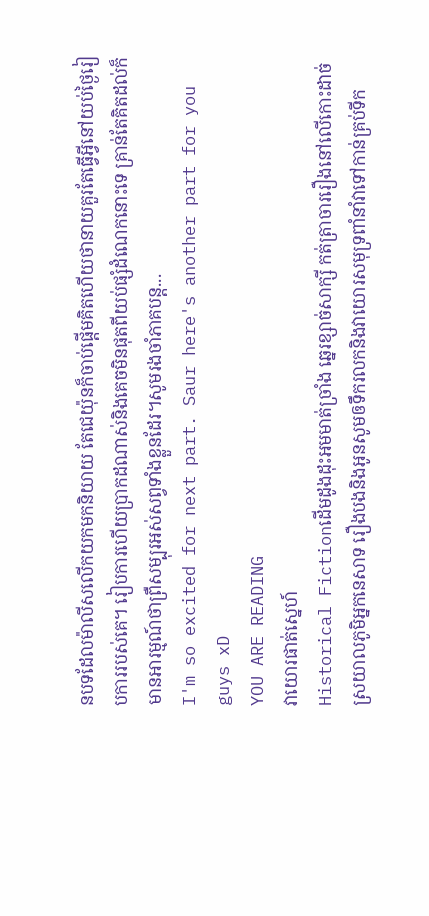នបទដែលម៉ាលីសលើកយកមកនិយាយ តែជេយ៉ុនក៏ចាប់ផ្តើមគិតហើយថានាយគួរតែធ្វើអ្វីនៅយប់ថ្ងៃរៀបការរបស់គេ។ រៀបការហើយប្រាកដណាស់និងគេចមិនផុតពីយប់ផ្សំដំណេកនោះទេ គ្រាន់តែគិតដល់ក៏មានអារម្មណ៍ថាព្រឺសម្បុរអស់សព្វទាំងខ្លួនដែរ។សូមរងចាំភាគបន្ត...
I'm so excited for next part. Saur here's another part for you guys xD
YOU ARE READING
វាយោរផាត់ស្នេហ៍
Historical Fictionដើមដូងដុះអមមាត់ច្រាំង ឆ្នេរខ្សាច់សាក្សី កត់ត្រាចាររឿងនៅលើកោះដាច់ស្រយាលភូមិអ្នកនេសាទ រឿងបងនិងអូនសូមឲទឹករលកនិងវាយោរសមុទ្រពាំនាំវាទៅកាន់គ្រប់ទីក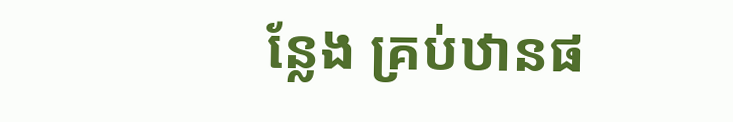ន្លែង គ្រប់ឋានផ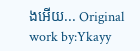ងអើយ... Original work by:Ykayy